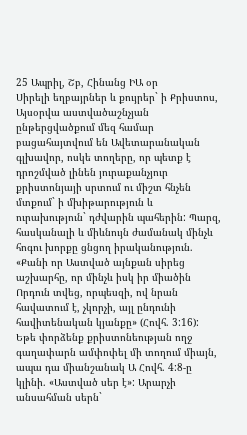25 Ապրիլ, Շբ, Հինանց ԻԱ օր
Սիրելի եղբայրներ և քույրեր` ի Քրիստոս,
Այսօրվա աստվածաշնչյան ընթերցվածքում մեզ համար բացահայտվում են Ավետարանական գլխավոր, ոսկե տողերը, որ պետք է դրոշմված լինեն յուրաքանչյուր քրիստոնյայի սրտում ու միշտ հնչեն մտքում` ի մխիթարություն և ուրախություն` դժվարին պահերին: Պարզ, հասկանալի և միևնույն ժամանակ մինչև հոգու խորքը ցնցող իրականություն. «Քանի որ Աստված այնքան սիրեց աշխարհը, որ մինչև իսկ իր միածին Որդուն տվեց, որպեսզի, ով նրան հավատում է, չկորչի, այլ ընդունի հավիտենական կյանքը» (Հովհ. 3:16):
Եթե փորձենք քրիստոնեության ողջ գաղափարն ամփոփել մի տողում միայն, ապա դա միանշանակ Ա Հովհ. 4:8-ը կլինի. «Աստված սեր է»: Արարչի անսահման սերն`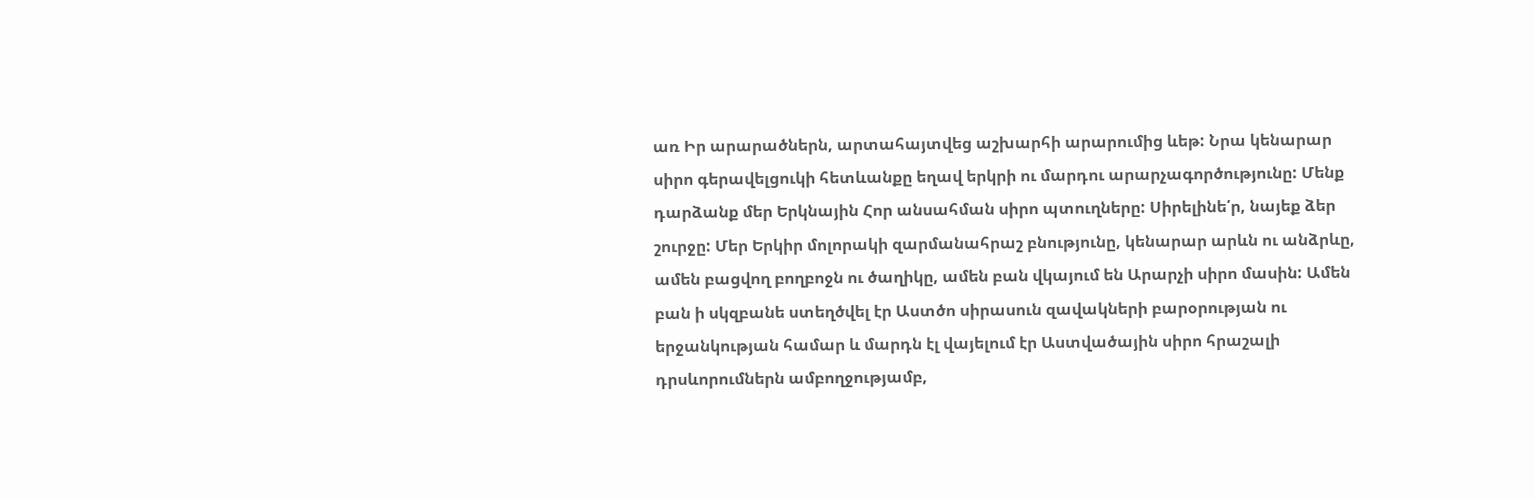առ Իր արարածներն, արտահայտվեց աշխարհի արարումից ևեթ: Նրա կենարար սիրո գերավելցուկի հետևանքը եղավ երկրի ու մարդու արարչագործությունը: Մենք դարձանք մեր Երկնային Հոր անսահման սիրո պտուղները: Սիրելինե՛ր, նայեք ձեր շուրջը: Մեր Երկիր մոլորակի զարմանահրաշ բնությունը, կենարար արևն ու անձրևը, ամեն բացվող բողբոջն ու ծաղիկը, ամեն բան վկայում են Արարչի սիրո մասին: Ամեն բան ի սկզբանե ստեղծվել էր Աստծո սիրասուն զավակների բարօրության ու երջանկության համար և մարդն էլ վայելում էր Աստվածային սիրո հրաշալի դրսևորումներն ամբողջությամբ,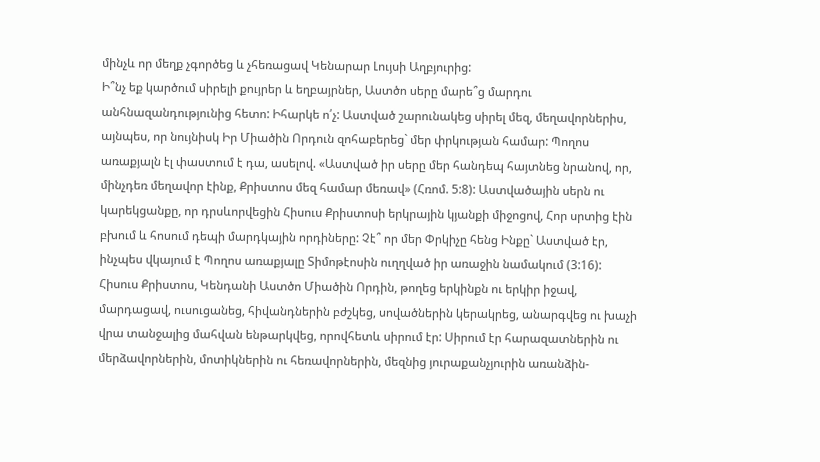մինչև որ մեղք չգործեց և չհեռացավ Կենարար Լույսի Աղբյուրից:
Ի՞նչ եք կարծում սիրելի քույրեր և եղբայրներ, Աստծո սերը մարե՞ց մարդու անհնազանդությունից հետո: Իհարկե ո՛չ: Աստված շարունակեց սիրել մեզ, մեղավորներիս, այնպես, որ նույնիսկ Իր Միածին Որդուն զոհաբերեց` մեր փրկության համար: Պողոս առաքյալն էլ փաստում է դա, ասելով. «Աստված իր սերը մեր հանդեպ հայտնեց նրանով, որ, մինչդեռ մեղավոր էինք, Քրիստոս մեզ համար մեռավ» (Հռոմ. 5:8): Աստվածային սերն ու կարեկցանքը, որ դրսևորվեցին Հիսուս Քրիստոսի երկրային կյանքի միջոցով, Հոր սրտից էին բխում և հոսում դեպի մարդկային որդիները: Չէ՞ որ մեր Փրկիչը հենց Ինքը` Աստված էր, ինչպես վկայում է Պողոս առաքյալը Տիմոթէոսին ուղղված իր առաջին նամակում (3:16): Հիսուս Քրիստոս, Կենդանի Աստծո Միածին Որդին, թողեց երկինքն ու երկիր իջավ, մարդացավ, ուսուցանեց, հիվանդներին բժշկեց, սովածներին կերակրեց, անարգվեց ու խաչի վրա տանջալից մահվան ենթարկվեց, որովհետև սիրում էր: Սիրում էր հարազատներին ու մերձավորներին, մոտիկներին ու հեռավորներին, մեզնից յուրաքանչյուրին առանձին-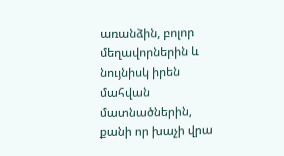առանձին, բոլոր մեղավորներին և նույնիսկ իրեն մահվան մատնածներին, քանի որ խաչի վրա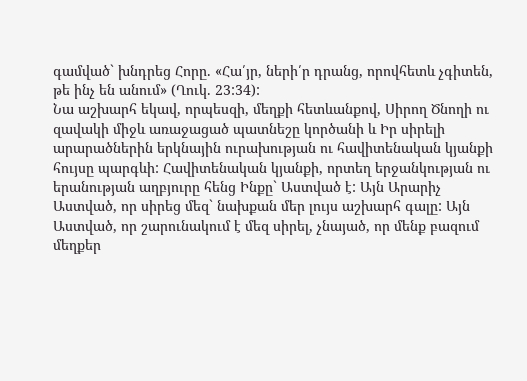գամված` խնդրեց Հորը. «Հա՛յր, ների՛ր դրանց, որովհետև չգիտեն, թե ինչ են անում» (Ղուկ. 23:34):
Նա աշխարհ եկավ, որպեսզի, մեղքի հետևանքով, Սիրող Ծնողի ու զավակի միջև առաջացած պատնեշը կործանի և Իր սիրելի արարածներին երկնային ուրախության ու հավիտենական կյանքի հույսը պարգևի: Հավիտենական կյանքի, որտեղ երջանկության ու երանության աղբյուրը հենց Ինքը` Աստված է: Այն Արարիչ Աստված, որ սիրեց մեզ` նախքան մեր լույս աշխարհ գալը: Այն Աստված, որ շարունակում է մեզ սիրել, չնայած, որ մենք բազում մեղքեր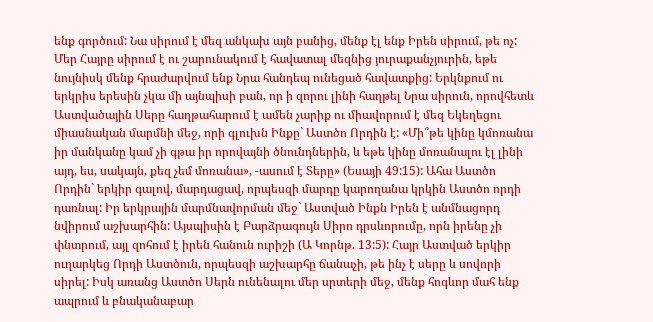ենք գործում: Նա սիրում է մեզ անկախ այն բանից, մենք էլ ենք Իրեն սիրում, թե ոչ: Մեր Հայրը սիրում է ու շարունակում է հավատալ մեզնից յուրաքանչյուրին, եթե նույնիսկ մենք հրաժարվում ենք Նրա հանդեպ ունեցած հավատքից: Երկնքում ու երկրիս երեսին չկա մի այնպիսի բան, որ ի զորու լինի հաղթել Նրա սիրուն, որովհետև Աստվածային Սերը հաղթահարում է ամեն չարիք ու միավորում է մեզ Եկեղեցու միասնական մարմնի մեջ, որի գլուխն Ինքը` Աստծո Որդին է: «Մի՞թե կինը կմոռանա իր մանկանը կամ չի գթա իր որովայնի ծնունդներին, և եթե կինը մոռանալու էլ լինի այդ, ես, սակայն, քեզ չեմ մոռանա», -ասում է Տերը» (Եսայի 49:15): Ահա Աստծո Որդին` երկիր գալով, մարդացավ, որպեսզի մարդը կարողանա կրկին Աստծո որդի դառնալ: Իր երկրային մարմնավորման մեջ` Աստված Ինքն Իրեն է անմնացորդ նվիրում աշխարհին: Այսպիսին է Բարձրագույն Սիրո դրսևորումը, որն իրենը չի փնտրում, այլ զոհում է իրեն հանուն ուրիշի (Ա Կորնթ. 13:5): Հայր Աստված երկիր ուղարկեց Որդի Աստծուն, որպեսզի աշխարհը ճանաչի, թե ինչ է սերը և սովորի սիրել: Իսկ առանց Աստծո Սերն ունենալու մեր սրտերի մեջ, մենք հոգևոր մահ ենք ապրում և բնականաբար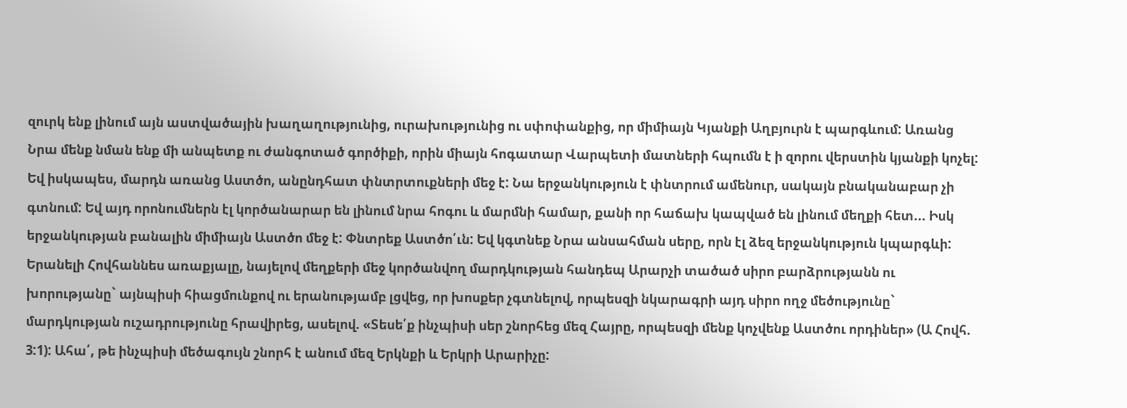զուրկ ենք լինում այն աստվածային խաղաղությունից, ուրախությունից ու սփոփանքից, որ միմիայն Կյանքի Աղբյուրն է պարգևում: Առանց Նրա մենք նման ենք մի անպետք ու ժանգոտած գործիքի, որին միայն հոգատար Վարպետի մատների հպումն է ի զորու վերստին կյանքի կոչել: Եվ իսկապես, մարդն առանց Աստծո, անընդհատ փնտրտուքների մեջ է: Նա երջանկություն է փնտրում ամենուր, սակայն բնականաբար չի գտնում: Եվ այդ որոնումներն էլ կործանարար են լինում նրա հոգու և մարմնի համար, քանի որ հաճախ կապված են լինում մեղքի հետ... Իսկ երջանկության բանալին միմիայն Աստծո մեջ է: Փնտրեք Աստծո՛ւն: Եվ կգտնեք Նրա անսահման սերը, որն էլ ձեզ երջանկություն կպարգևի:
Երանելի Հովհաննես առաքյալը, նայելով մեղքերի մեջ կործանվող մարդկության հանդեպ Արարչի տածած սիրո բարձրությանն ու խորությանը` այնպիսի հիացմունքով ու երանությամբ լցվեց, որ խոսքեր չգտնելով, որպեսզի նկարագրի այդ սիրո ողջ մեծությունը` մարդկության ուշադրությունը հրավիրեց, ասելով. «Տեսե՛ք ինչպիսի սեր շնորհեց մեզ Հայրը, որպեսզի մենք կոչվենք Աստծու որդիներ» (Ա Հովհ. 3:1): Ահա՛, թե ինչպիսի մեծագույն շնորհ է անում մեզ Երկնքի և Երկրի Արարիչը: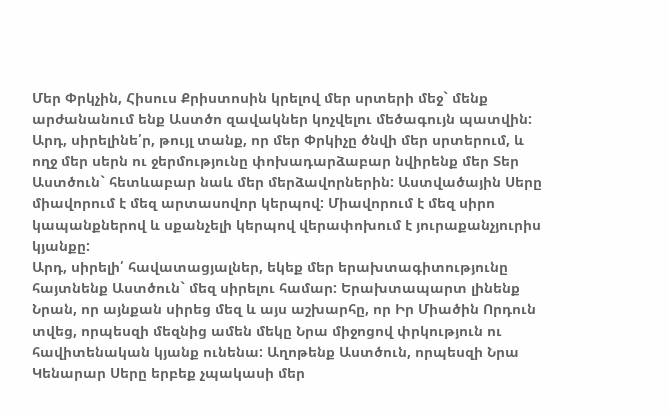Մեր Փրկչին, Հիսուս Քրիստոսին կրելով մեր սրտերի մեջ` մենք արժանանում ենք Աստծո զավակներ կոչվելու մեծագույն պատվին: Արդ, սիրելինե՛ր, թույլ տանք, որ մեր Փրկիչը ծնվի մեր սրտերում, և ողջ մեր սերն ու ջերմությունը փոխադարձաբար նվիրենք մեր Տեր Աստծուն` հետևաբար նաև մեր մերձավորներին: Աստվածային Սերը միավորում է մեզ արտասովոր կերպով: Միավորում է մեզ սիրո կապանքներով և սքանչելի կերպով վերափոխում է յուրաքանչյուրիս կյանքը:
Արդ, սիրելի՛ հավատացյալներ, եկեք մեր երախտագիտությունը հայտնենք Աստծուն` մեզ սիրելու համար: Երախտապարտ լինենք Նրան, որ այնքան սիրեց մեզ և այս աշխարհը, որ Իր Միածին Որդուն տվեց, որպեսզի մեզնից ամեն մեկը Նրա միջոցով փրկություն ու հավիտենական կյանք ունենա: Աղոթենք Աստծուն, որպեսզի Նրա Կենարար Սերը երբեք չպակասի մեր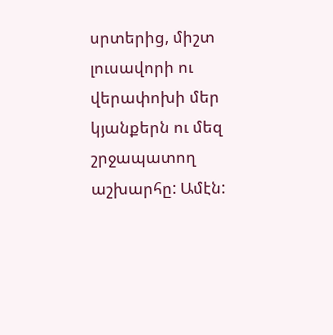սրտերից, միշտ լուսավորի ու վերափոխի մեր կյանքերն ու մեզ շրջապատող աշխարհը: Ամէն: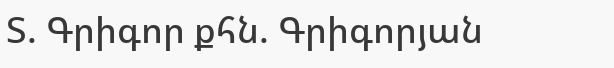Տ. Գրիգոր քհն. Գրիգորյան